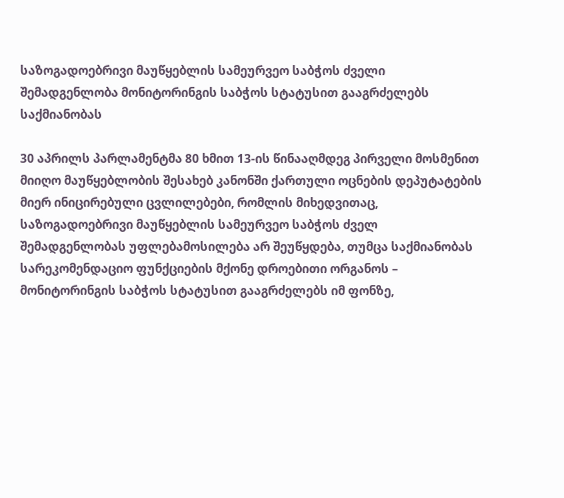საზოგადოებრივი მაუწყებლის სამეურვეო საბჭოს ძველი შემადგენლობა მონიტორინგის საბჭოს სტატუსით გააგრძელებს საქმიანობას

30 აპრილს პარლამენტმა 80 ხმით 13-ის წინააღმდეგ პირველი მოსმენით მიიღო მაუწყებლობის შესახებ კანონში ქართული ოცნების დეპუტატების მიერ ინიცირებული ცვლილებები, რომლის მიხედვითაც, საზოგადოებრივი მაუწყებლის სამეურვეო საბჭოს ძველ შემადგენლობას უფლებამოსილება არ შეუწყდება, თუმცა საქმიანობას სარეკომენდაციო ფუნქციების მქონე დროებითი ორგანოს – მონიტორინგის საბჭოს სტატუსით გააგრძელებს იმ ფონზე,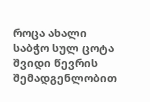როცა ახალი საბჭო სულ ცოტა შვიდი წევრის შემადგენლობით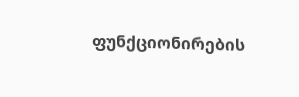ფუნქციონირების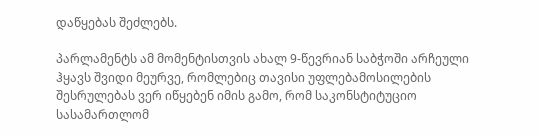დაწყებას შეძლებს.

პარლამენტს ამ მომენტისთვის ახალ 9-წევრიან საბჭოში არჩეული ჰყავს შვიდი მეურვე, რომლებიც თავისი უფლებამოსილების შესრულებას ვერ იწყებენ იმის გამო, რომ საკონსტიტუციო სასამართლომ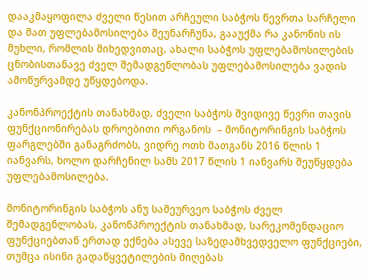დააკმაყოფილა ძველი წესით არჩეული საბჭოს წევრთა სარჩელი და მათ უფლებამოსილება შეუნარჩუნა, გააუქმა რა კანონის ის მუხლი, რომლის მიხედვითაც, ახალი საბჭოს უფლებამოსილების ცნობისთანავე ძველ შემადგენლობას უფლებამოსილება ვადის ამოწურვამდე უწყდებოდა.

კანონპროექტის თანახმად, ძველი საბჭოს შვიდივე წევრი თავის ფუნქციონირებას დროებითი ორგანოს  – მონიტორინგის საბჭოს ფარგლებში განაგრძობს, ვიდრე ოთხ მათგანს 2016 წლის 1 იანვარს, ხოლო დარჩენილ სამს 2017 წლის 1 იანვარს შეუწყდება უფლებამოსილება.

მონიტორინგის საბჭოს ანუ სამეურვეო საბჭოს ძველ შემადგენლობას, კანონპროექტის თანახმად, სარეკომენდაციო ფუნქციებთან ერთად ექნება ასევე საზედამხვედველო ფუნქციები, თუმცა ისინი გადაწყვეტილების მიღებას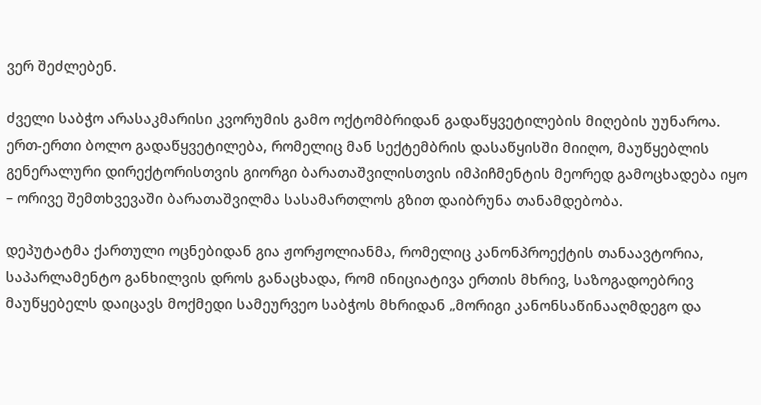ვერ შეძლებენ.

ძველი საბჭო არასაკმარისი კვორუმის გამო ოქტომბრიდან გადაწყვეტილების მიღების უუნაროა. ერთ-ერთი ბოლო გადაწყვეტილება, რომელიც მან სექტემბრის დასაწყისში მიიღო, მაუწყებლის გენერალური დირექტორისთვის გიორგი ბარათაშვილისთვის იმპიჩმენტის მეორედ გამოცხადება იყო – ორივე შემთხვევაში ბარათაშვილმა სასამართლოს გზით დაიბრუნა თანამდებობა.

დეპუტატმა ქართული ოცნებიდან გია ჟორჟოლიანმა, რომელიც კანონპროექტის თანაავტორია, საპარლამენტო განხილვის დროს განაცხადა, რომ ინიციატივა ერთის მხრივ, საზოგადოებრივ მაუწყებელს დაიცავს მოქმედი სამეურვეო საბჭოს მხრიდან „მორიგი კანონსაწინააღმდეგო და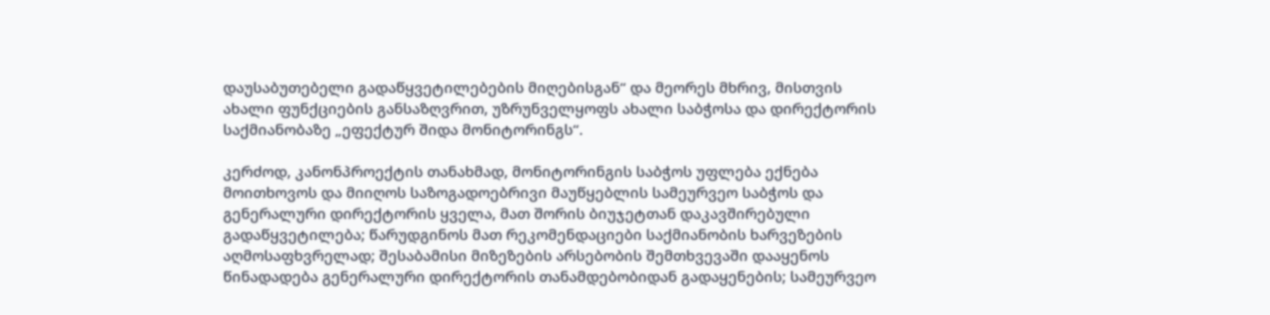დაუსაბუთებელი გადაწყვეტილებების მიღებისგან“ და მეორეს მხრივ, მისთვის ახალი ფუნქციების განსაზღვრით, უზრუნველყოფს ახალი საბჭოსა და დირექტორის საქმიანობაზე „ეფექტურ შიდა მონიტორინგს“.

კერძოდ, კანონპროექტის თანახმად, მონიტორინგის საბჭოს უფლება ექნება მოითხოვოს და მიიღოს საზოგადოებრივი მაუწყებლის სამეურვეო საბჭოს და გენერალური დირექტორის ყველა, მათ შორის ბიუჯეტთან დაკავშირებული გადაწყვეტილება; წარუდგინოს მათ რეკომენდაციები საქმიანობის ხარვეზების აღმოსაფხვრელად; შესაბამისი მიზეზების არსებობის შემთხვევაში დააყენოს წინადადება გენერალური დირექტორის თანამდებობიდან გადაყენების; სამეურვეო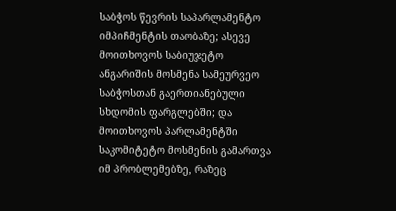საბჭოს წევრის საპარლამენტო იმპიჩმენტის თაობაზე; ასევე მოითხოვოს საბიუჯეტო ანგარიშის მოსმენა სამეურვეო საბჭოსთან გაერთიანებული სხდომის ფარგლებში; და მოითხოვოს პარლამენტში საკომიტეტო მოსმენის გამართვა იმ პრობლემებზე, რაზეც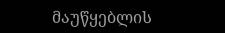მაუწყებლის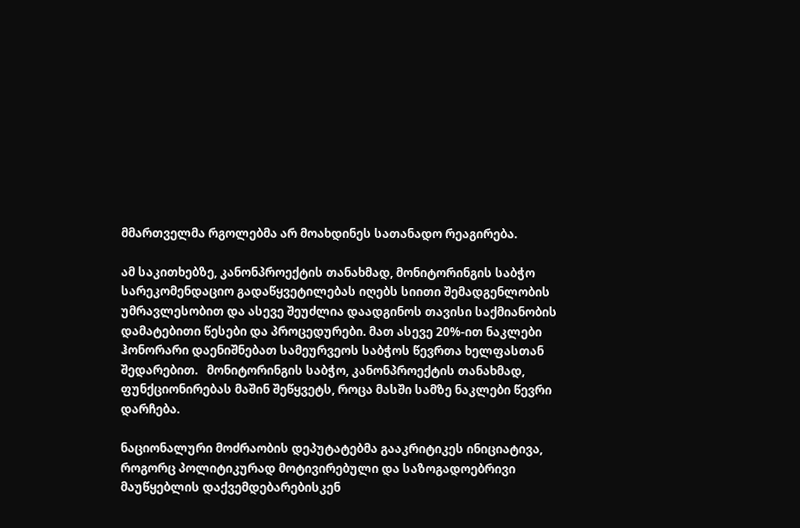მმართველმა რგოლებმა არ მოახდინეს სათანადო რეაგირება.

ამ საკითხებზე, კანონპროექტის თანახმად, მონიტორინგის საბჭო სარეკომენდაციო გადაწყვეტილებას იღებს სიითი შემადგენლობის უმრავლესობით და ასევე შეუძლია დაადგინოს თავისი საქმიანობის დამატებითი წესები და პროცედურები. მათ ასევე 20%-ით ნაკლები ჰონორარი დაენიშნებათ სამეურვეოს საბჭოს წევრთა ხელფასთან შედარებით.   მონიტორინგის საბჭო, კანონპროექტის თანახმად, ფუნქციონირებას მაშინ შეწყვეტს, როცა მასში სამზე ნაკლები წევრი დარჩება.

ნაციონალური მოძრაობის დეპუტატებმა გააკრიტიკეს ინიციატივა, როგორც პოლიტიკურად მოტივირებული და საზოგადოებრივი მაუწყებლის დაქვემდებარებისკენ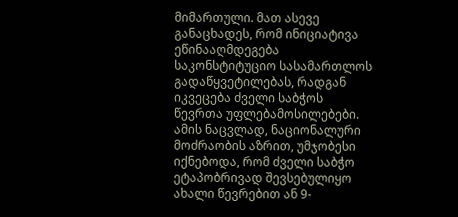მიმართული. მათ ასევე განაცხადეს, რომ ინიციატივა ეწინააღმდეგება საკონსტიტუციო სასამართლოს გადაწყვეტილებას, რადგან იკვეცება ძველი საბჭოს წევრთა უფლებამოსილებები. ამის ნაცვლად, ნაციონალური მოძრაობის აზრით, უმჯობესი იქნებოდა, რომ ძველი საბჭო ეტაპობრივად შევსებულიყო ახალი წევრებით ან 9-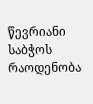წევრიანი საბჭოს რაოდენობა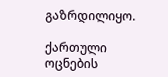გაზრდილიყო.

ქართული ოცნების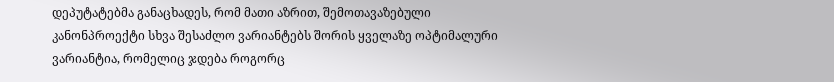დეპუტატებმა განაცხადეს, რომ მათი აზრით, შემოთავაზებული კანონპროექტი სხვა შესაძლო ვარიანტებს შორის ყველაზე ოპტიმალური ვარიანტია, რომელიც ჯდება როგორც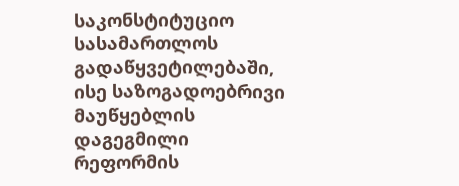საკონსტიტუციო სასამართლოს გადაწყვეტილებაში, ისე საზოგადოებრივი მაუწყებლის  დაგეგმილი რეფორმის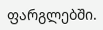ფარგლებში.